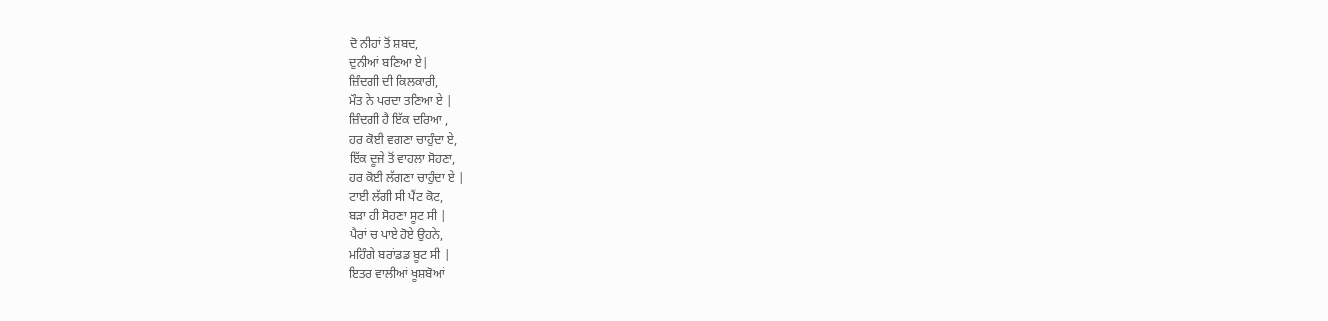ਦੋ ਨੀਹਾਂ ਤੋਂ ਸ਼ਬਦ,
ਦੁਨੀਆਂ ਬਣਿਆ ਏ|
ਜ਼ਿੰਦਗੀ ਦੀ ਕਿਲਕਾਰੀ,
ਮੌਤ ਨੇ ਪਰਦਾ ਤਣਿਆ ਏ |
ਜ਼ਿੰਦਗੀ ਹੈ ਇੱਕ ਦਰਿਆ ,
ਹਰ ਕੋਈ ਵਗਣਾ ਚਾਹੁੰਦਾ ਏ,
ਇੱਕ ਦੂਜੇ ਤੋਂ ਵਾਹਲਾ ਸੋਹਣਾ,
ਹਰ ਕੋਈ ਲੱਗਣਾ ਚਾਹੁੰਦਾ ਏ |
ਟਾਈ ਲੱਗੀ ਸੀ ਪੈਂਟ ਕੋਟ,
ਬੜਾ ਹੀ ਸੋਹਣਾ ਸੂਟ ਸੀ |
ਪੈਰਾਂ ਚ ਪਾਏ ਹੋਏ ਉਹਨੇ,
ਮਹਿੰਗੇ ਬਰਾਂਡਡ ਬੂਟ ਸੀ |
ਇਤਰ ਵਾਲੀਆਂ ਖੂਸ਼ਬੋਆਂ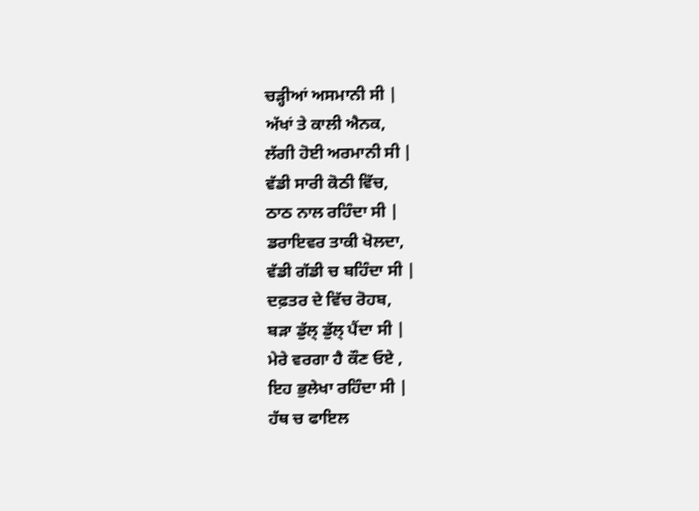ਚੜ੍ਹੀਆਂ ਅਸਮਾਨੀ ਸੀ |
ਅੱਖਾਂ ਤੇ ਕਾਲੀ ਐਨਕ,
ਲੱਗੀ ਹੋਈ ਅਰਮਾਨੀ ਸੀ |
ਵੱਡੀ ਸਾਰੀ ਕੋਠੀ ਵਿੱਚ,
ਠਾਠ ਨਾਲ ਰਹਿੰਦਾ ਸੀ |
ਡਰਾਇਵਰ ਤਾਕੀ ਖੋਲਦਾ,
ਵੱਡੀ ਗੱਡੀ ਚ ਬਹਿੰਦਾ ਸੀ |
ਦਫ਼ਤਰ ਦੇ ਵਿੱਚ ਰੋਹਬ,
ਬੜਾ ਡੁੱਲ੍ ਡੁੱਲ੍ ਪੈਂਦਾ ਸੀ |
ਮੇਰੇ ਵਰਗਾ ਹੈ ਕੌਣ ਓਏ ,
ਇਹ ਭੁਲੇਖਾ ਰਹਿੰਦਾ ਸੀ |
ਹੱਥ ਚ ਫਾਇਲ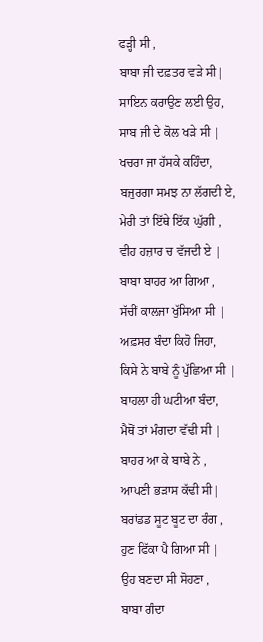ਫੜ੍ਹੀ ਸੀ ,
ਬਾਬਾ ਜੀ ਦਫ਼ਤਰ ਵੜੇ ਸੀ|
ਸਾਇਨ ਕਰਾਉਣ ਲਈ ਉਹ,
ਸਾਬ ਜੀ ਦੇ ਕੋਲ ਖੜੇ ਸੀ |
ਖਚਰਾ ਜਾ ਹੱਸਕੇ ਕਹਿੰਦਾ,
ਬਜੁਰਗਾ ਸਮਝ ਨਾ ਲੱਗਦੀ ਏ,
ਮੇਰੀ ਤਾਂ ਇੱਥੇ ਇੱਕ ਘੁੱਗੀ ,
ਵੀਹ ਹਜ਼ਾਰ ਚ ਵੱਜਦੀ ਏ |
ਬਾਬਾ ਬਾਹਰ ਆ ਗਿਆ ,
ਸੱਚੀਂ ਕਾਲਜਾ ਖੁੱਸਿਆ ਸੀ |
ਅਫ਼ਸਰ ਬੰਦਾ ਕਿਹੋ ਜਿਹਾ,
ਕਿਸੇ ਨੇ ਬਾਬੇ ਨੂੰ ਪੁੱਛਿਆ ਸੀ |
ਬਾਹਲਾ ਹੀ ਘਟੀਆ ਬੰਦਾ,
ਮੈਥੋਂ ਤਾਂ ਮੰਗਦਾ ਵੱਢੀ ਸੀ |
ਬਾਹਰ ਆ ਕੇ ਬਾਬੇ ਨੇ ,
ਆਪਣੀ ਭੜਾਸ ਕੱਢੀ ਸੀ|
ਬਰਾਂਡਡ ਸੂਟ ਬੂਟ ਦਾ ਰੰਗ ,
ਹੁਣ ਫਿੱਕਾ ਪੈ ਗਿਆ ਸੀ |
ਉਹ ਬਣਦਾ ਸੀ ਸੋਹਣਾ ,
ਬਾਬਾ ਗੰਦਾ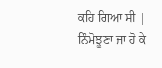ਕਹਿ ਗਿਆ ਸੀ |
ਨਿੰਮੋਝੂਣਾ ਜਾ ਹੋ ਕੇ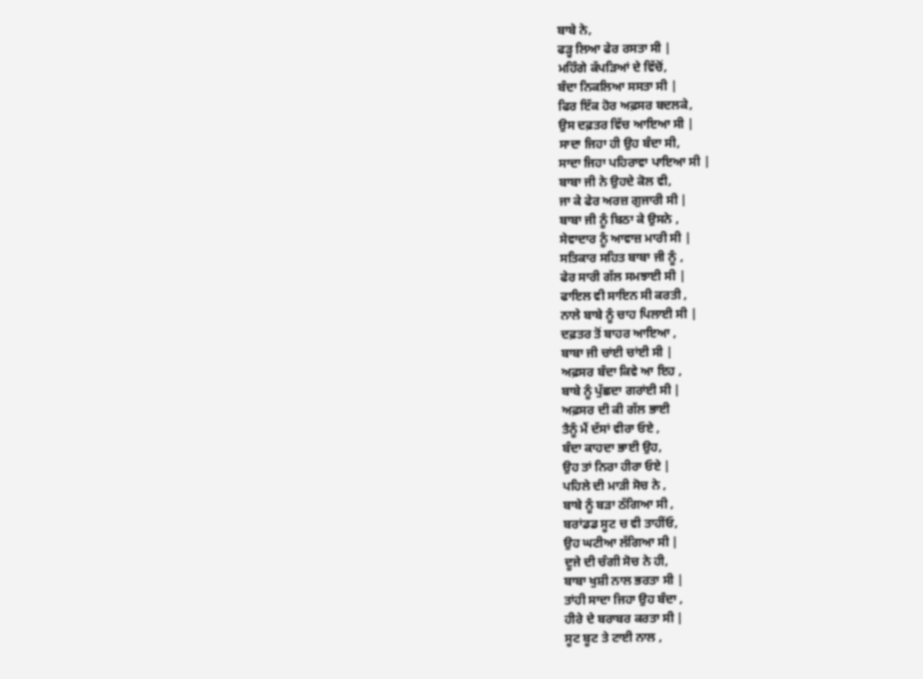ਬਾਬੇ ਨੇ,
ਫੜ੍ਹ ਲਿਆ ਫੇਰ ਰਸਤਾ ਸੀ |
ਮਹਿੰਗੇ ਕੱਪੜਿਆਂ ਦੇ ਵਿੱਚੋਂ,
ਬੰਦਾ ਨਿਕਲਿਆ ਸਸਤਾ ਸੀ |
ਫਿਰ ਇੱਕ ਹੋਰ ਅਫ਼ਸਰ ਬਦਲਕੇ,
ਉਸ ਦਫ਼ਤਰ ਵਿੱਚ ਆਇਆ ਸੀ |
ਸਾਦਾ ਜਿਹਾ ਹੀ ਉਹ ਬੰਦਾ ਸੀ,
ਸਾਦਾ ਜਿਹਾ ਪਹਿਰਾਵਾ ਪਾਇਆ ਸੀ |
ਬਾਬਾ ਜੀ ਨੇ ਉਹਦੇ ਕੋਲ ਵੀ,
ਜਾ ਕੇ ਫੇਰ ਅਰਜ਼ ਗੁਜਾਰੀ ਸੀ |
ਬਾਬਾ ਜੀ ਨੂੰ ਬਿਠਾ ਕੇ ਉਸਨੇ ,
ਸੇਵਾਦਾਰ ਨੂੰ ਆਵਾਜ਼ ਮਾਰੀ ਸੀ |
ਸਤਿਕਾਰ ਸਹਿਤ ਬਾਬਾ ਜੀ ਨੂੰ ,
ਫੇਰ ਸਾਰੀ ਗੱਲ ਸਮਝਾਈ ਸੀ |
ਫਾਇਲ ਵੀ ਸਾਇਨ ਸੀ ਕਰਤੀ ,
ਨਾਲੇ ਬਾਬੇ ਨੂੰ ਚਾਹ ਪਿਲਾਈ ਸੀ |
ਦਫ਼ਤਰ ਤੋਂ ਬਾਹਰ ਆਇਆ ,
ਬਾਬਾ ਜੀ ਚਾਂਈ ਚਾਂਈ ਸੀ |
ਅਫ਼ਸਰ ਬੰਦਾ ਕਿਵੇ ਆ ਇਹ ,
ਬਾਬੇ ਨੂੰ ਪੁੱਛਦਾ ਗਰਾਂਈ ਸੀ |
ਅਫ਼ਸਰ ਦੀ ਕੀ ਗੱਲ ਭਾਈ
ਤੈਨੂੰ ਮੈਂ ਦੱਸਾਂ ਵੀਰਾ ਓਏ ,
ਬੰਦਾ ਕਾਹਦਾ ਭਾਈ ਉਹ,
ਉਹ ਤਾਂ ਨਿਰਾ ਹੀਰਾ ਓਏ |
ਪਹਿਲੇ ਦੀ ਮਾੜੀ ਸੋਚ ਨੇ ,
ਬਾਬੇ ਨੂੰ ਬੜਾ ਠੱਗਿਆ ਸੀ ,
ਬਰਾਂਡਡ ਸੂਟ ਚ ਵੀ ਤਾਹੀਂਓ,
ਉਹ ਘਟੀਆ ਲੱਗਿਆ ਸੀ |
ਦੂਜੇ ਦੀ ਚੰਗੀ ਸੋਚ ਨੇ ਹੀ,
ਬਾਬਾ ਖੁਸ਼ੀ ਨਾਲ ਭਰਤਾ ਸੀ |
ਤਾਂਹੀ ਸਾਦਾ ਜਿਹਾ ਉਹ ਬੰਦਾ ,
ਹੀਰੇ ਦੇ ਬਰਾਬਰ ਕਰਤਾ ਸੀ |
ਸੂਟ ਬੂਟ ਤੇ ਟਾਈ ਨਾਲ ,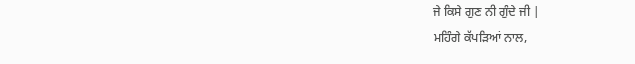ਜੇ ਕਿਸੇ ਗੁਣ ਨੀ ਗੁੰਦੇ ਜੀ |
ਮਹਿੰਗੇ ਕੱਪੜਿਆਂ ਨਾਲ,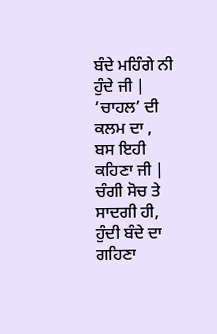ਬੰਦੇ ਮਹਿੰਗੇ ਨੀ ਹੁੰਦੇ ਜੀ |
‘ਚਾਹਲ’ ਦੀ ਕਲਮ ਦਾ ,
ਬਸ ਇਹੀ ਕਹਿਣਾ ਜੀ |
ਚੰਗੀ ਸੋਚ ਤੇ ਸਾਦਗੀ ਹੀ,
ਹੁੰਦੀ ਬੰਦੇ ਦਾ ਗਹਿਣਾ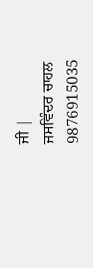ਜੀ |
ਜਸਵਿੰਦਰ ਚਾਹਲ
9876915035